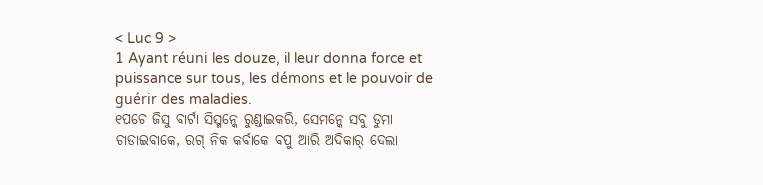< Luc 9 >
1 Ayant réuni les douze, il leur donna force et puissance sur tous, les démons et le pouvoir de guérir des maladies.
୧ପଚେ ଜିସୁ ବାର୍ଟା ସିସ୍ମନ୍କେ ରୁଣ୍ଡାଇକରି, ସେମନ୍କେ ସବୁ ଡୁମା ଚାଡାଇବାକେ, ରଗ୍ ନିକ କର୍ବାକେ ବପୁ ଆରି ଅଦିକାର୍ ଦେଲା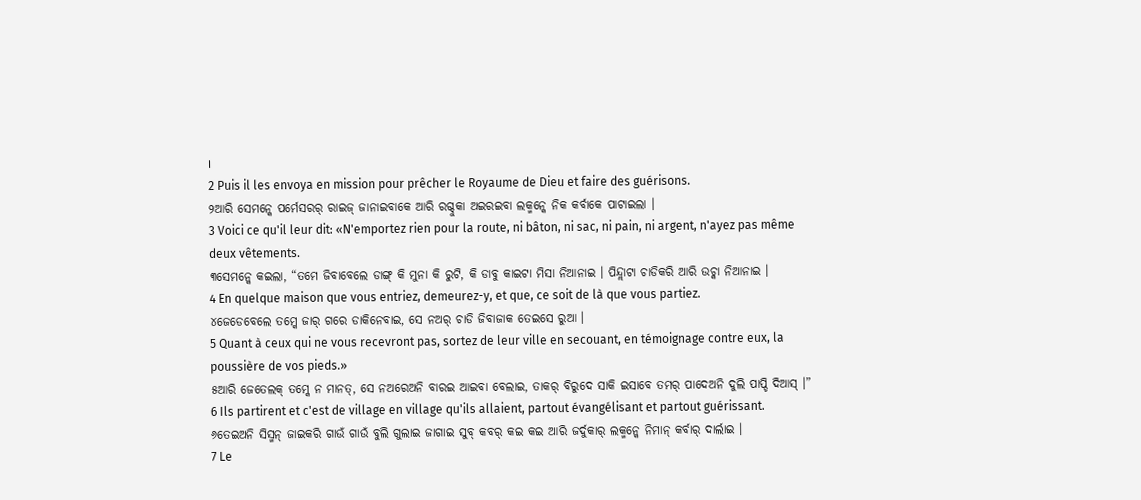।
2 Puis il les envoya en mission pour prêcher le Royaume de Dieu et faire des guérisons.
୨ଆରି ସେମନ୍କେ ପର୍ମେସରର୍ ରାଇଜ୍ ଜାନାଇବାକେ ଆରି ରଗ୍ଦୁକା ଅଇରଇବା ଲକ୍ମନ୍କେ ନିକ କର୍ବାକେ ପାଟାଇଲା ।
3 Voici ce qu'il leur dit: «N'emportez rien pour la route, ni bâton, ni sac, ni pain, ni argent, n'ayez pas même deux vêtements.
୩ସେମନ୍କେ କଇଲା, “ତମେ ଜିବାବେଲେ ଡାଙ୍ଗ୍ କି ମୁନା କି ରୁଟି, କି ଡାବୁ କାଇଟା ମିସା ନିଆନାଇ । ପିନ୍ଦ୍ଲାଟା ଚାଡିକରି ଆରି ଉଚ୍କା ନିଆନାଇ ।
4 En quelque maison que vous entriez, demeurez-y, et que, ce soit de là que vous partiez.
୪ଜେଡେବେଲେ ତମ୍କେ ଜାର୍ ଗରେ ଡାକିନେବାଇ, ସେ ନଅର୍ ଚାଡି ଜିବାଜାକ ତେଇସେ ରୁଆ ।
5 Quant à ceux qui ne vous recevront pas, sortez de leur ville en secouant, en témoignage contre eux, la poussière de vos pieds.»
୫ଆରି ଜେତେଲକ୍ ତମ୍କେ ନ ମାନତ୍, ସେ ନଅରେଅନି ବାରଇ ଆଇବା ବେଲାଇ, ତାକର୍ ବିରୁଦେ ସାକି ଇସାବେ ତମର୍ ପାଦେଅନି ଦୁଲି ପାପ୍ଡି ଦିଆସ୍ ।”
6 Ils partirent et c'est de village en village qu'ils allaient, partout évangélisant et partout guérissant.
୬ତେଇଅନି ସିସ୍ମନ୍ ଜାଇକରି ଗାଉଁ ଗାଉଁ ବୁଲି ଗୁଲାଇ ଜାଗାଇ ସୁବ୍ କବର୍ କଇ କଇ ଆରି ଜର୍ଦୁକାର୍ ଲକ୍ମନ୍କେ ନିମାନ୍ କର୍ବାର୍ ଦାର୍ଲାଇ ।
7 Le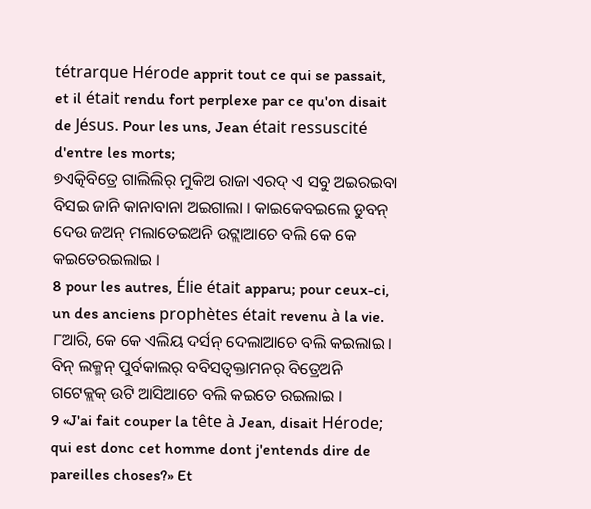tétrarque Hérode apprit tout ce qui se passait, et il était rendu fort perplexe par ce qu'on disait de Jésus. Pour les uns, Jean était ressuscité d'entre les morts;
୭ଏତ୍କିବିତ୍ରେ ଗାଲିଲିର୍ ମୁକିଅ ରାଜା ଏରଦ୍ ଏ ସବୁ ଅଇରଇବା ବିସଇ ଜାନି କାନାବାନା ଅଇଗାଲା । କାଇକେବଇଲେ ଡୁବନ୍ ଦେଉ ଜଅନ୍ ମଲାତେଇଅନି ଉଟ୍ଲାଆଚେ ବଲି କେ କେ କଇତେରଇଲାଇ ।
8 pour les autres, Élie était apparu; pour ceux-ci, un des anciens prophètes était revenu à la vie.
୮ଆରି, କେ କେ ଏଲିୟ ଦର୍ସନ୍ ଦେଲାଆଚେ ବଲି କଇଲାଇ । ବିନ୍ ଲକ୍ମନ୍ ପୁର୍ବକାଲର୍ ବବିସତ୍ବକ୍ତାମନର୍ ବିତ୍ରେଅନି ଗଟେକ୍ଲକ୍ ଉଟି ଆସିଆଚେ ବଲି କଇତେ ରଇଲାଇ ।
9 «J'ai fait couper la tête à Jean, disait Hérode; qui est donc cet homme dont j'entends dire de pareilles choses?» Et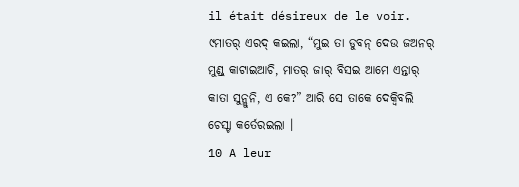il était désireux de le voir.
୯ମାତର୍ ଏରଦ୍ କଇଲା, “ମୁଇ ତା ଡୁବନ୍ ଦେଉ ଜଅନର୍ ମୁଣ୍ଡ୍ କାଟାଇଆଚି, ମାତର୍ ଜାର୍ ବିସଇ ଆମେ ଏନ୍ତାର୍ କାତା ସୁନ୍ଲୁନି, ଏ କେ?” ଆରି ସେ ତାକେ ଦେକ୍ବିବଲି ଚେସ୍ଟା କର୍ତେରଇଲା ।
10 A leur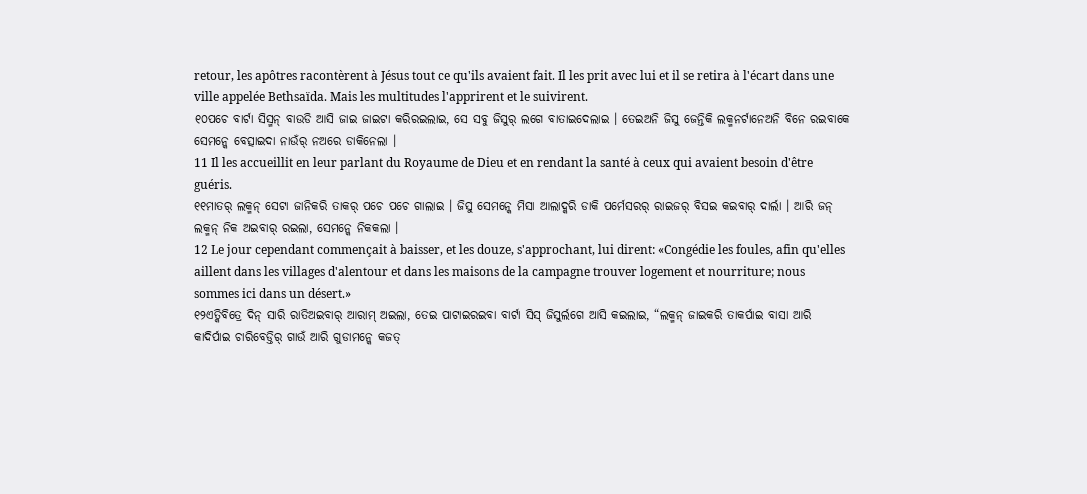retour, les apôtres racontèrent à Jésus tout ce qu'ils avaient fait. Il les prit avec lui et il se retira à l'écart dans une ville appelée Bethsaïda. Mais les multitudes l'apprirent et le suivirent.
୧୦ପଚେ ବାର୍ଟା ସିସ୍ମନ୍ ବାଉଡି ଆସି ଜାଇ ଜାଇଟା କରିରଇଲାଇ, ସେ ସବୁ ଜିସୁର୍ ଲଗେ ବାତାଇଦେଲାଇ । ତେଇଅନି ଜିସୁ ଜେନ୍ତିକି ଲକ୍ମନର୍ଟାନେଅନି ବିନେ ରଇବାକେ ସେମନ୍କେ ବେତ୍ସାଇଦା ନାଉଁର୍ ନଅରେ ଡାକିନେଲା ।
11 Il les accueillit en leur parlant du Royaume de Dieu et en rendant la santé à ceux qui avaient besoin d'être guéris.
୧୧ମାତର୍ ଲକ୍ମନ୍ ସେଟା ଜାନିକରି ତାକର୍ ପଚେ ପଚେ ଗାଲାଇ । ଜିସୁ ସେମନ୍କେ ମିସା ଆଲାଦ୍କରି ଡାକି ପର୍ମେସରର୍ ରାଇଜର୍ ବିସଇ କଇବାର୍ ଦାର୍ଲା । ଆରି ଜନ୍ ଲକ୍ମନ୍ ନିକ ଅଇବାର୍ ରଇଲା, ସେମନ୍କେ ନିକକଲା ।
12 Le jour cependant commençait à baisser, et les douze, s'approchant, lui dirent: «Congédie les foules, afin qu'elles aillent dans les villages d'alentour et dans les maisons de la campagne trouver logement et nourriture; nous sommes ici dans un désert.»
୧୨ଏତ୍କିବିତ୍ରେ ଦିନ୍ ସାରି ରାତିଅଇବାର୍ ଆରାମ୍ ଅଇଲା, ତେଇ ପାଟାଇରଇବା ବାର୍ଟା ସିସ୍ ଜିସୁର୍ଲଗେ ଆସି କଇଲାଇ, “ଲକ୍ମନ୍ ଜାଇକରି ତାକର୍ପାଇ ବାସା ଆରି କାଦିର୍ପାଇ ଚାରିବେଡ୍ତିର୍ ଗାଉଁ ଆରି ଗୁଡାମନ୍କେ କଜତ୍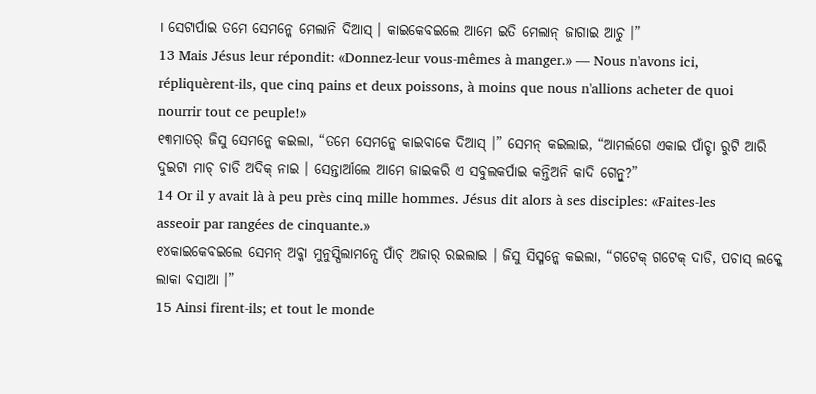। ସେଟାର୍ପାଇ ତମେ ସେମନ୍କେ ମେଲାନି ଦିଆସ୍ । କାଇକେବଇଲେ ଆମେ ଇତି ମେଲାନ୍ ଜାଗାଇ ଆଚୁ ।”
13 Mais Jésus leur répondit: «Donnez-leur vous-mêmes à manger.» — Nous n'avons ici, répliquèrent-ils, que cinq pains et deux poissons, à moins que nous n'allions acheter de quoi nourrir tout ce peuple!»
୧୩ମାତର୍ ଜିସୁ ସେମନ୍କେ କଇଲା, “ତମେ ସେମନ୍କେ କାଇବାକେ ଦିଆସ୍ ।” ସେମନ୍ କଇଲାଇ, “ଆମର୍ଲଗେ ଏକାଇ ପାଁଚ୍ଟା ରୁଟି ଆରି ଦୁଇଟା ମାଚ୍ ଚାଡି ଅଦିକ୍ ନାଇ । ସେନ୍ତାର୍ଆଲେ ଆମେ ଜାଇକରି ଏ ସବୁଲକର୍ପାଇ କନ୍ତିଅନି କାଦି ଗେନ୍ବୁ?”
14 Or il y avait là à peu près cinq mille hommes. Jésus dit alors à ses disciples: «Faites-les asseoir par rangées de cinquante.»
୧୪କାଇକେବଇଲେ ସେମନ୍ ଅବ୍କା ମୁନୁସ୍ପିଲାମନ୍ସେ ପାଁଚ୍ ଅଜାର୍ ରଇଲାଇ । ଜିସୁ ସିସ୍ମନ୍କେ କଇଲା, “ଗଟେକ୍ ଗଟେକ୍ ଦାଡି, ପଚାସ୍ ଲକ୍କେ ଲାକା ବସାଆ ।”
15 Ainsi firent-ils; et tout le monde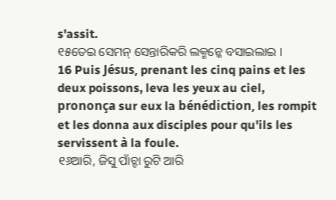s'assit.
୧୫ତେଇ ସେମନ୍ ସେନ୍ତାରିକରି ଲକ୍ମନ୍କେ ବସାଇଲାଇ ।
16 Puis Jésus, prenant les cinq pains et les deux poissons, leva les yeux au ciel, prononça sur eux la bénédiction, les rompit et les donna aux disciples pour qu'ils les servissent à la foule.
୧୬ଆରି, ଜିସୁ ପାଁଚ୍ଟା ରୁଟି ଆରି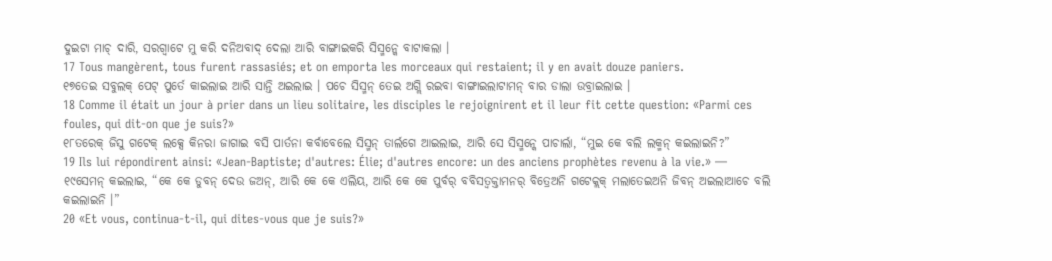ଦୁଇଟା ମାଚ୍ ଦାରି, ସରଗ୍ବାଟେ ମୁ କରି ଦନିଅବାଦ୍ ଦେଲା ଆରି ବାଙ୍ଗାଇକରି ସିସ୍ମନ୍କେ ବାଟାକଲା ।
17 Tous mangèrent, tous furent rassasiés; et on emporta les morceaux qui restaient; il y en avait douze paniers.
୧୭ତେଇ ସବୁଲକ୍ ପେଟ୍ ପୁର୍ତେ କାଇଲାଇ ଆରି ସାନ୍ତି ଅଇଲାଇ । ପଚେ ସିସ୍ମନ୍ ତେଇ ଅଗ୍ଲି ରଇବା ବାଙ୍ଗାଇଲାଟାମନ୍ ବାର ଡାଲା ଉବ୍ରାଇଲାଇ ।
18 Comme il était un jour à prier dans un lieu solitaire, les disciples le rejoignirent et il leur fit cette question: «Parmi ces foules, qui dit-on que je suis?»
୧୮ତରେକ୍ ଜିସୁ ଗଟେକ୍ ଲକ୍ସେ କିନରା ଜାଗାଇ ବସି ପାର୍ତନା କର୍ବାବେଲେ ସିସ୍ମନ୍ ତାର୍ଲଗେ ଆଇଲାଇ, ଆରି ସେ ସିସ୍ମନ୍କେ ପାଚାର୍ଲା, “ମୁଇ କେ ବଲି ଲକ୍ମନ୍ କଇଲାଇନି?”
19 Ils lui répondirent ainsi: «Jean-Baptiste; d'autres: Élie; d'autres encore: un des anciens prophètes revenu à la vie.» —
୧୯ସେମନ୍ କଇଲାଇ, “କେ କେ ଡୁବନ୍ ଦେଉ ଜଅନ୍, ଆରି କେ କେ ଏଲିୟ, ଆରି କେ କେ ପୁର୍ବର୍ ବବିସତ୍ବକ୍ତାମନର୍ ବିତ୍ରେଅନି ଗଟେକ୍ଲକ୍ ମଲାତେଇଅନି ଜିବନ୍ ଅଇଲାଆଚେ ବଲି କଇଲାଇନି ।”
20 «Et vous, continua-t-il, qui dites-vous que je suis?»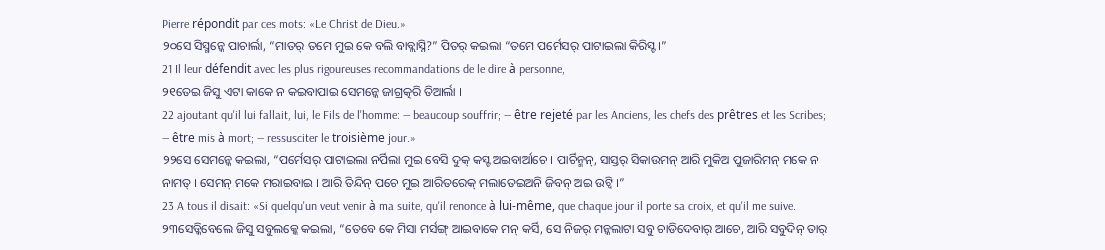Pierre répondit par ces mots: «Le Christ de Dieu.»
୨୦ସେ ସିସ୍ମନ୍କେ ପାଚାର୍ଲା, “ମାତର୍ ତମେ ମୁଇ କେ ବଲି ବାବ୍ଲାସ୍ନି?” ପିତର୍ କଇଲା “ତମେ ପର୍ମେସର୍ ପାଟାଇଲା କିରିସ୍ଟ ।”
21 Il leur défendit avec les plus rigoureuses recommandations de le dire à personne,
୨୧ତେଇ ଜିସୁ ଏଟା କାକେ ନ କଇବାପାଇ ସେମନ୍କେ ଜାଗ୍ରତ୍କରି ତିଆର୍ଲା ।
22 ajoutant qu'il lui fallait, lui, le Fils de l'homme: — beaucoup souffrir; — être rejeté par les Anciens, les chefs des prêtres et les Scribes; — être mis à mort; — ressusciter le troisième jour.»
୨୨ସେ ସେମନ୍କେ କଇଲା, “ପର୍ମେସର୍ ପାଟାଇଲା ନର୍ପିଲା ମୁଇ ବେସି ଦୁକ୍ କସ୍ଟ ଅଇବାର୍ଆଚେ । ପାର୍ଚିନ୍ମନ୍, ସାସ୍ତର୍ ସିକାଉମନ୍ ଆରି ମୁକିଅ ପୁଜାରିମନ୍ ମକେ ନ ନାମତ୍ । ସେମନ୍ ମକେ ମରାଇବାଇ । ଆରି ତିନ୍ଦିନ୍ ପଚେ ମୁଇ ଆରିତରେକ୍ ମଲାତେଇଅନି ଜିବନ୍ ଅଇ ଉଟ୍ବି ।”
23 A tous il disait: «Si quelqu'un veut venir à ma suite, qu'il renonce à lui-même, que chaque jour il porte sa croix, et qu'il me suive.
୨୩ସେଡ୍କିବେଲେ ଜିସୁ ସବୁଲକ୍କେ କଇଲା, “ତେବେ କେ ମିସା ମର୍ସଙ୍ଗ୍ ଆଇବାକେ ମନ୍ କର୍ସି, ସେ ନିଜର୍ ମନ୍କଲାଟା ସବୁ ଚାଡିଦେବାର୍ ଆଚେ, ଆରି ସବୁଦିନ୍ ତାର୍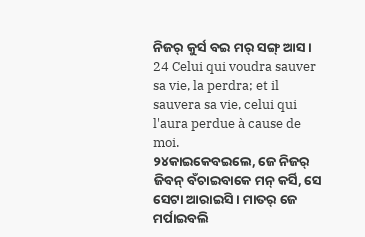ନିଜର୍ କୁର୍ସ ବଇ ମର୍ ସଙ୍ଗ୍ ଆସ ।
24 Celui qui voudra sauver sa vie, la perdra; et il sauvera sa vie, celui qui l'aura perdue à cause de moi.
୨୪କାଇକେବଇଲେ, ଜେ ନିଜର୍ ଜିବନ୍ ବଁଚାଇବାକେ ମନ୍ କର୍ସି, ସେ ସେଟା ଆରାଇସି । ମାତର୍ ଜେ ମର୍ପାଇବଲି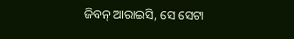ଜିବନ୍ ଆରାଇସି, ସେ ସେଟା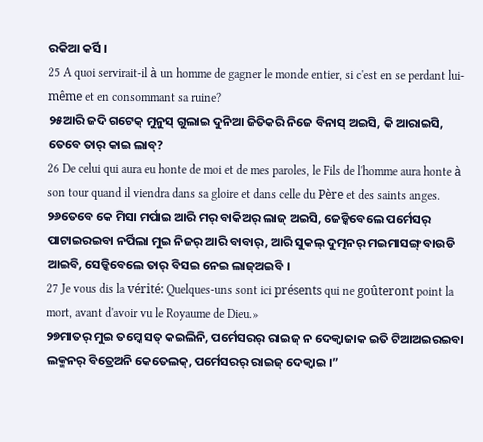ରକିଆ କର୍ସି ।
25 A quoi servirait-il à un homme de gagner le monde entier, si c'est en se perdant lui-même et en consommant sa ruine?
୨୫ଆରି ଜଦି ଗଟେକ୍ ମୁନୁସ୍ ଗୁଲାଇ ଦୁନିଆ ଜିତିକରି ନିଜେ ବିନାସ୍ ଅଇସି, କି ଆରାଇସି, ତେବେ ତାର୍ କାଇ ଲାବ୍?
26 De celui qui aura eu honte de moi et de mes paroles, le Fils de l'homme aura honte à son tour quand il viendra dans sa gloire et dans celle du Père et des saints anges.
୨୬ତେବେ କେ ମିସା ମର୍ପାଇ ଆରି ମର୍ ବାକିଅର୍ ଲାଜ୍ ଅଇସି, ଜେଡ୍କିବେଲେ ପର୍ମେସର୍ ପାଟାଇରଇବା ନର୍ପିଲା ମୁଇ ନିଜର୍ ଆରି ବାବାର୍, ଆରି ସୁକଲ୍ ଦୁତ୍ମନର୍ ମଇମାସଙ୍ଗ୍ ବାଉଡି ଆଇବି, ସେଡ୍କିବେଲେ ତାର୍ ବିସଇ ନେଇ ଲାଜ୍ଅଇବି ।
27 Je vous dis la vérité: Quelques-uns sont ici présents qui ne goûteront point la mort, avant d'avoir vu le Royaume de Dieu.»
୨୭ମାତର୍ ମୁଇ ତମ୍କେ ସତ୍ କଇଲିନି, ପର୍ମେସରର୍ ରାଇଜ୍ ନ ଦେକ୍ବାଜାକ ଇତି ଟିଆଅଇରଇବା ଲକ୍ମନର୍ ବିତ୍ରେଅନି କେତେଲକ୍, ପର୍ମେସରର୍ ରାଇଜ୍ ଦେକ୍ବାଇ ।”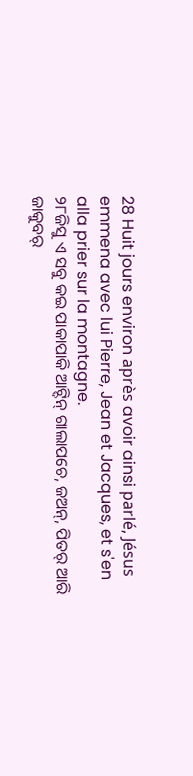28 Huit jours environ après avoir ainsi parlé, Jésus emmena avec lui Pierre, Jean et Jacques, et s'en alla prier sur la montagne.
୨୮ଜିସୁ ଏ ସବୁ କଇ ପାକାପାକି ଆଟ୍ଦିନ୍ ଗାଲାପଚେ, ଜଅନ୍, ପିତର୍ ଆରି ଜାକୁବର୍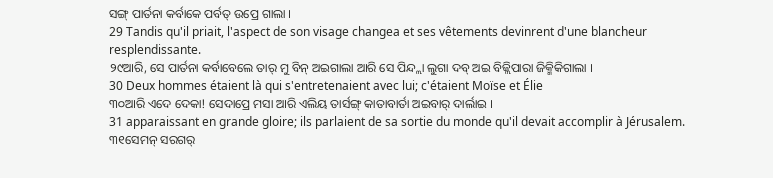ସଙ୍ଗ୍ ପାର୍ତନା କର୍ବାକେ ପର୍ବତ୍ ଉପ୍ରେ ଗାଲା ।
29 Tandis qu'il priait, l'aspect de son visage changea et ses vêtements devinrent d'une blancheur resplendissante.
୨୯ଆରି, ସେ ପାର୍ତନା କର୍ବାବେଲେ ତାର୍ ମୁ ବିନ୍ ଅଇଗାଲା ଆରି ସେ ପିନ୍ଦ୍ଲା ଲୁଗା ଦବ୍ ଅଇ ବିଜ୍ଲିପାରା ଜିକ୍ମିକିଗାଲା ।
30 Deux hommes étaient là qui s'entretenaient avec lui; c'étaient Moïse et Élie
୩୦ଆରି ଏଦେ ଦେକା! ସେଦାପ୍ରେ ମସା ଆରି ଏଲିୟ ତାର୍ସଙ୍ଗ୍ କାତାବାର୍ତା ଅଇବାର୍ ଦାର୍ଲାଇ ।
31 apparaissant en grande gloire; ils parlaient de sa sortie du monde qu'il devait accomplir à Jérusalem.
୩୧ସେମନ୍ ସରଗର୍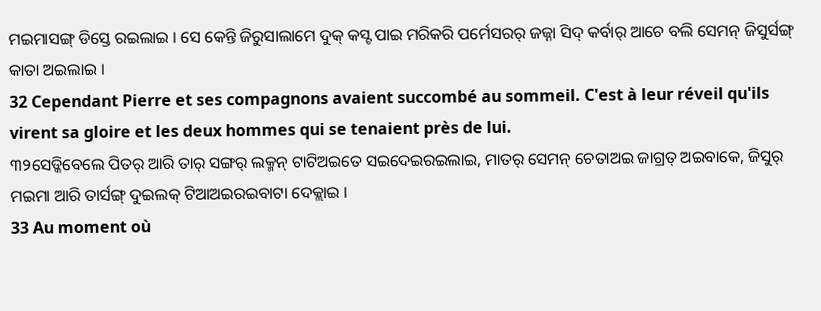ମଇମାସଙ୍ଗ୍ ଡିସ୍ତେ ରଇଲାଇ । ସେ କେନ୍ତି ଜିରୁସାଲାମେ ଦୁକ୍ କସ୍ଟ ପାଇ ମରିକରି ପର୍ମେସରର୍ ଜଜ୍ନା ସିଦ୍ କର୍ବାର୍ ଆଚେ ବଲି ସେମନ୍ ଜିସୁର୍ସଙ୍ଗ୍ କାତା ଅଇଲାଇ ।
32 Cependant Pierre et ses compagnons avaient succombé au sommeil. C'est à leur réveil qu'ils virent sa gloire et les deux hommes qui se tenaient près de lui.
୩୨ସେଡ୍କିବେଲେ ପିତର୍ ଆରି ତାର୍ ସଙ୍ଗର୍ ଲକ୍ମନ୍ ଟାଟିଅଇତେ ସଇଦେଇରଇଲାଇ, ମାତର୍ ସେମନ୍ ଚେତାଅଇ ଜାଗ୍ରତ୍ ଅଇବାକେ, ଜିସୁର୍ ମଇମା ଆରି ତାର୍ସଙ୍ଗ୍ ଦୁଇଲକ୍ ଟିଆଅଇରଇବାଟା ଦେକ୍ଲାଇ ।
33 Au moment où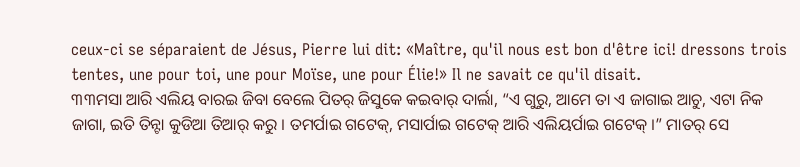ceux-ci se séparaient de Jésus, Pierre lui dit: «Maître, qu'il nous est bon d'être ici! dressons trois tentes, une pour toi, une pour Moïse, une pour Élie!» Il ne savait ce qu'il disait.
୩୩ମସା ଆରି ଏଲିୟ ବାରଇ ଜିବା ବେଲେ ପିତର୍ ଜିସୁକେ କଇବାର୍ ଦାର୍ଲା, “ଏ ଗୁରୁ, ଆମେ ତା ଏ ଜାଗାଇ ଆଚୁ, ଏଟା ନିକ ଜାଗା, ଇତି ତିନ୍ଟା କୁଡିଆ ତିଆର୍ କରୁ । ତମର୍ପାଇ ଗଟେକ୍, ମସାର୍ପାଇ ଗଟେକ୍ ଆରି ଏଲିୟର୍ପାଇ ଗଟେକ୍ ।” ମାତର୍ ସେ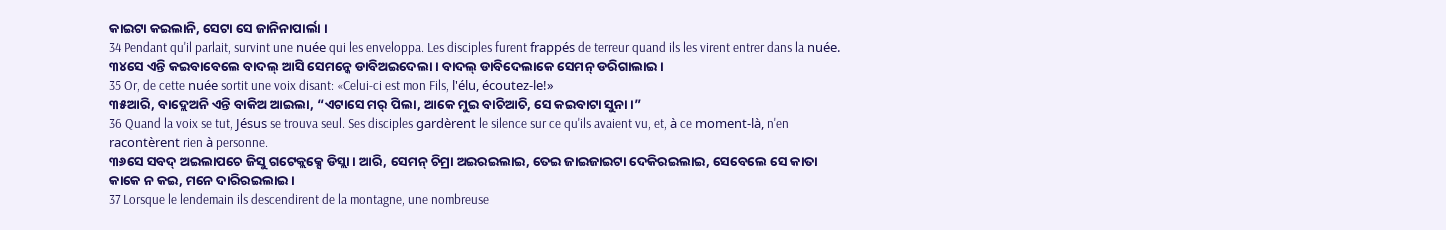କାଇଟା କଇଲାନି, ସେଟା ସେ ଜାନିନାପାର୍ଲା ।
34 Pendant qu'il parlait, survint une nuée qui les enveloppa. Les disciples furent frappés de terreur quand ils les virent entrer dans la nuée.
୩୪ସେ ଏନ୍ତି କଇବାବେଲେ ବାଦଲ୍ ଆସି ସେମନ୍କେ ଡାବିଅଇଦେଲା । ବାଦଲ୍ ଡାବିଦେଲାକେ ସେମନ୍ ଡରିଗାଲାଇ ।
35 Or, de cette nuée sortit une voix disant: «Celui-ci est mon Fils, l'élu, écoutez-le!»
୩୫ଆରି, ବାଦ୍ଲେଅନି ଏନ୍ତି ବାକିଅ ଆଇଲା, “ଏଟାସେ ମର୍ ପିଲା, ଆକେ ମୁଇ ବାଚିଆଚି, ସେ କଇବାଟା ସୁନା ।”
36 Quand la voix se tut, Jésus se trouva seul. Ses disciples gardèrent le silence sur ce qu'ils avaient vu, et, à ce moment-là, n'en racontèrent rien à personne.
୩୬ସେ ସବଦ୍ ଅଇଲାପଚେ ଜିସୁ ଗଟେକ୍ଲକ୍ସେ ଡିସ୍ଲା । ଆରି, ସେମନ୍ ଚିମ୍ରା ଅଇରଇଲାଇ, ତେଇ ଜାଇଜାଇଟା ଦେକିରଇଲାଇ, ସେବେଲେ ସେ କାତା କାକେ ନ କଇ, ମନେ ଦାରିରଇଲାଇ ।
37 Lorsque le lendemain ils descendirent de la montagne, une nombreuse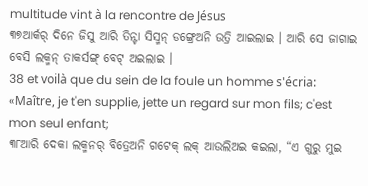multitude vint à la rencontre de Jésus
୩୭ଆର୍କର୍ ଦିନେ ଜିସୁ ଆରି ତିନ୍ଟା ସିସ୍ମନ୍ ଡଙ୍ଗ୍ରେଅନି ଉତ୍ରି ଆଇଲାଇ । ଆରି ସେ ଜାଗାଇ ବେସି ଲକ୍ମନ୍ ତାକର୍ସଙ୍ଗ୍ ବେଟ୍ ଅଇଲାଇ ।
38 et voilà que du sein de la foule un homme s'écria: «Maître, je t'en supplie, jette un regard sur mon fils; c'est mon seul enfant;
୩୮ଆରି ଦେକା ଲକ୍ମନର୍ ବିତ୍ରେଅନି ଗଟେକ୍ ଲକ୍ ଆଉଲିଅଇ କଇଲା, “ଏ ଗୁରୁ ମୁଇ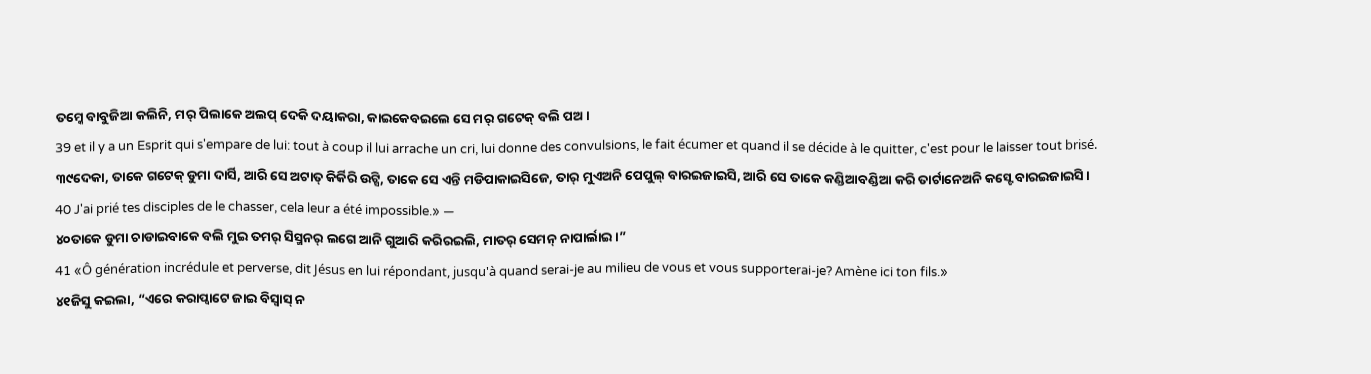ତମ୍କେ ବାବୁଜିଆ କଲିନି, ମର୍ ପିଲାକେ ଅଲପ୍ ଦେକି ଦୟାକରା, କାଇକେବଇଲେ ସେ ମର୍ ଗଟେକ୍ ବଲି ପଅ ।
39 et il y a un Esprit qui s'empare de lui: tout à coup il lui arrache un cri, lui donne des convulsions, le fait écumer et quand il se décide à le quitter, c'est pour le laisser tout brisé.
୩୯ଦେକା, ତାକେ ଗଟେକ୍ ଡୁମା ଦାର୍ସି, ଆରି ସେ ଅଟାତ୍ କିର୍କିରି ଉଟ୍ସି, ତାକେ ସେ ଏନ୍ତି ମଡିପାକାଇସିଜେ, ତାର୍ ମୁଏଅନି ପେପୁଲ୍ ବାରଇଜାଇସି, ଆରି ସେ ତାକେ କଣ୍ଡିଆବଣ୍ଡିଆ କରି ତାର୍ଟାନେଅନି କସ୍ଟେ ବାରଇଜାଇସି ।
40 J'ai prié tes disciples de le chasser, cela leur a été impossible.» —
୪୦ତାକେ ଡୁମା ଚାଡାଇବାକେ ବଲି ମୁଇ ତମର୍ ସିସ୍ମନର୍ ଲଗେ ଆନି ଗୁଆରି କରିରଇଲି, ମାତର୍ ସେମନ୍ ନାପାର୍ଲାଇ ।”
41 «Ô génération incrédule et perverse, dit Jésus en lui répondant, jusqu'à quand serai-je au milieu de vous et vous supporterai-je? Amène ici ton fils.»
୪୧ଜିସୁ କଇଲା, “ଏରେ କରାପ୍ବାଟେ ଜାଇ ବିସ୍ବାସ୍ ନ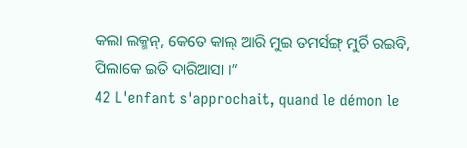କଲା ଲକ୍ମନ୍, କେତେ କାଲ୍ ଆରି ମୁଇ ତମର୍ସଙ୍ଗ୍ ମୁର୍ଚି ରଇବି, ପିଲାକେ ଇତି ଦାରିଆସା ।”
42 L'enfant s'approchait, quand le démon le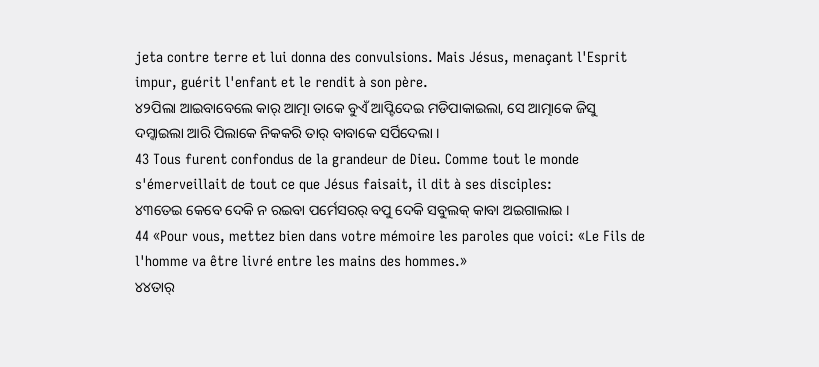jeta contre terre et lui donna des convulsions. Mais Jésus, menaçant l'Esprit impur, guérit l'enfant et le rendit à son père.
୪୨ପିଲା ଆଇବାବେଲେ କାର୍ ଆତ୍ମା ତାକେ ବୁଏଁ ଆପ୍ଟିଦେଇ ମଡିପାକାଇଲା, ସେ ଆତ୍ମାକେ ଜିସୁ ଦମ୍କାଇଲା ଆରି ପିଲାକେ ନିକକରି ତାର୍ ବାବାକେ ସର୍ପିଦେଲା ।
43 Tous furent confondus de la grandeur de Dieu. Comme tout le monde s'émerveillait de tout ce que Jésus faisait, il dit à ses disciples:
୪୩ତେଇ କେବେ ଦେକି ନ ରଇବା ପର୍ମେସରର୍ ବପୁ ଦେକି ସବୁଲକ୍ କାବା ଅଇଗାଲାଇ ।
44 «Pour vous, mettez bien dans votre mémoire les paroles que voici: «Le Fils de l'homme va être livré entre les mains des hommes.»
୪୪ତାର୍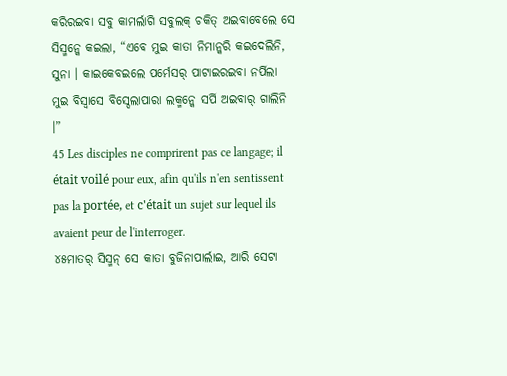କରିରଇବା ସବୁ କାମର୍ଲାଗି ସବୁଲକ୍ ଚକିତ୍ ଅଇବାବେଲେ ସେ ସିସ୍ମନ୍କେ କଇଲା, “ଏବେ ମୁଇ କାତା ନିମାନ୍କରି କଇଦେଲିନି, ସୁନା । କାଇକେବଇଲେ ପର୍ମେସର୍ ପାଟାଇରଇବା ନର୍ପିଲା ମୁଇ ବିସ୍ବାସେ ବିସ୍ଦେଲାପାରା ଲକ୍ମନ୍କେ ସର୍ପି ଅଇବାର୍ ଗାଲିନି ।”
45 Les disciples ne comprirent pas ce langage; il était voilé pour eux, afin qu'ils n'en sentissent pas la portée, et c'était un sujet sur lequel ils avaient peur de l'interroger.
୪୫ମାତର୍ ସିସ୍ମନ୍ ସେ କାତା ବୁଜିନାପାର୍ଲାଇ, ଆରି ସେଟା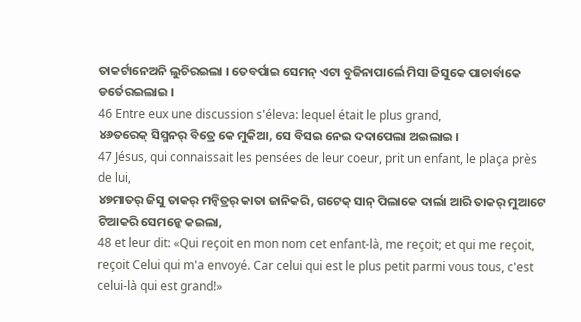ତାକର୍ଟାନେଅନି ଲୁଚିରଇଲା । ତେବର୍ପାଇ ସେମନ୍ ଏଟା ବୁଜିନାପାର୍ଲେ ମିସା ଜିସୁକେ ପାଚାର୍ବାକେ ଡର୍ତେରଇଲାଇ ।
46 Entre eux une discussion s'éleva: lequel était le plus grand,
୪୬ତରେକ୍ ସିସ୍ମନର୍ ବିତ୍ରେ କେ ମୁକିଆ, ସେ ବିସଇ ନେଇ ଦଦାପେଲା ଅଇଲାଇ ।
47 Jésus, qui connaissait les pensées de leur coeur, prit un enfant, le plaça près de lui,
୪୭ମାତର୍ ଜିସୁ ତାକର୍ ମନ୍ବିତ୍ରର୍ କାତା ଜାନିକରି, ଗଟେକ୍ ସାନ୍ ପିଲାକେ ଦାର୍ଲା ଆରି ତାକର୍ ମୁଆଟେ ଟିଆକରି ସେମନ୍କେ କଇଲା,
48 et leur dit: «Qui reçoit en mon nom cet enfant-là, me reçoit; et qui me reçoit, reçoit Celui qui m'a envoyé. Car celui qui est le plus petit parmi vous tous, c'est celui-là qui est grand!»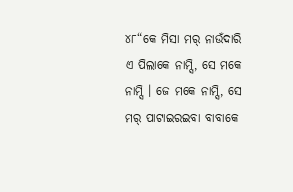୪୮“କେ ମିସା ମର୍ ନାଉଁଦାରି ଏ ପିଲାକେ ନାମ୍ସି, ସେ ମକେ ନାମ୍ସି । ଜେ ମକେ ନାମ୍ସି, ସେ ମର୍ ପାଟାଇରଇବା ବାବାକେ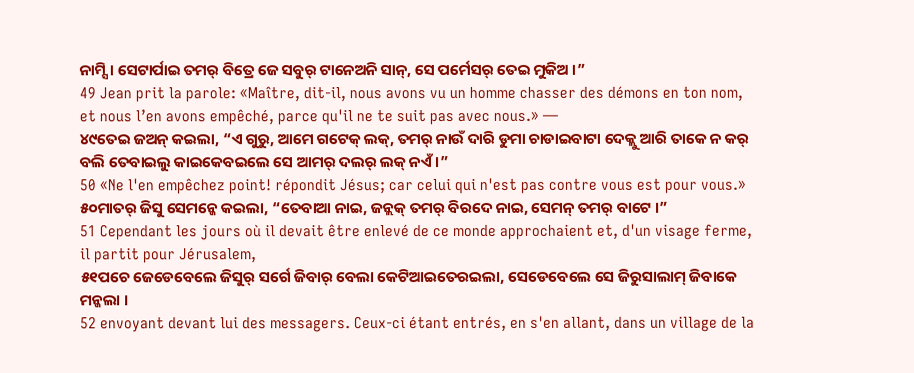ନାମ୍ସି । ସେଟାର୍ପାଇ ତମର୍ ବିତ୍ରେ ଜେ ସବୁର୍ ଟାନେଅନି ସାନ୍, ସେ ପର୍ମେସର୍ ତେଇ ମୁକିଅ ।”
49 Jean prit la parole: «Maître, dit-il, nous avons vu un homme chasser des démons en ton nom, et nous l’en avons empêché, parce qu'il ne te suit pas avec nous.» —
୪୯ତେଇ ଜଅନ୍ କଇଲା, “ଏ ଗୁରୁ, ଆମେ ଗଟେକ୍ ଲକ୍, ତମର୍ ନାଉଁ ଦାରି ଡୁମା ଚାଡାଇବାଟା ଦେକ୍ଲୁ ଆରି ତାକେ ନ କର୍ ବଲି ତେବାଇଲୁ କାଇକେବଇଲେ ସେ ଆମର୍ ଦଲର୍ ଲକ୍ ନଏଁ ।”
50 «Ne l'en empêchez point! répondit Jésus; car celui qui n'est pas contre vous est pour vous.»
୫୦ମାତର୍ ଜିସୁ ସେମନ୍କେ କଇଲା, “ତେବାଆ ନାଇ, ଜନ୍ଲକ୍ ତମର୍ ବିରଦେ ନାଇ, ସେମନ୍ ତମର୍ ବାଟେ ।”
51 Cependant les jours où il devait être enlevé de ce monde approchaient et, d'un visage ferme, il partit pour Jérusalem,
୫୧ପଚେ ଜେଡେବେଲେ ଜିସୁର୍ ସର୍ଗେ ଜିବାର୍ ବେଲା କେଟିଆଇତେରଇଲା, ସେଡେବେଲେ ସେ ଜିରୁସାଲାମ୍ ଜିବାକେ ମନ୍କଲା ।
52 envoyant devant lui des messagers. Ceux-ci étant entrés, en s'en allant, dans un village de la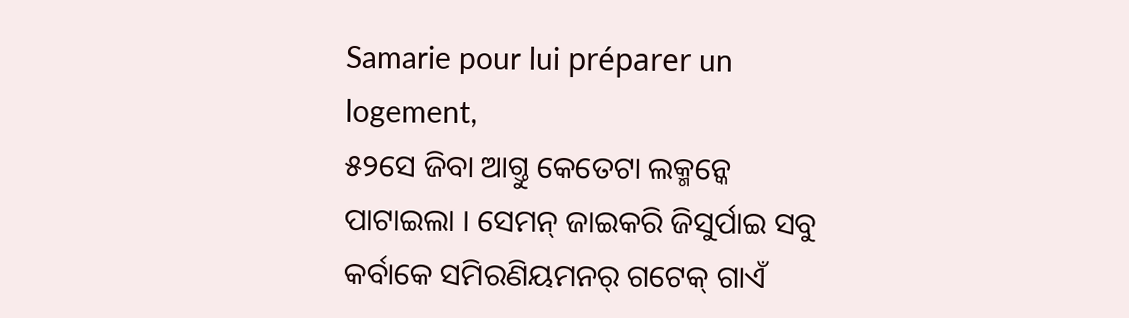Samarie pour lui préparer un logement,
୫୨ସେ ଜିବା ଆଗ୍ତୁ କେତେଟା ଲକ୍ମନ୍କେ ପାଟାଇଲା । ସେମନ୍ ଜାଇକରି ଜିସୁର୍ପାଇ ସବୁ କର୍ବାକେ ସମିରଣିୟମନର୍ ଗଟେକ୍ ଗାଏଁ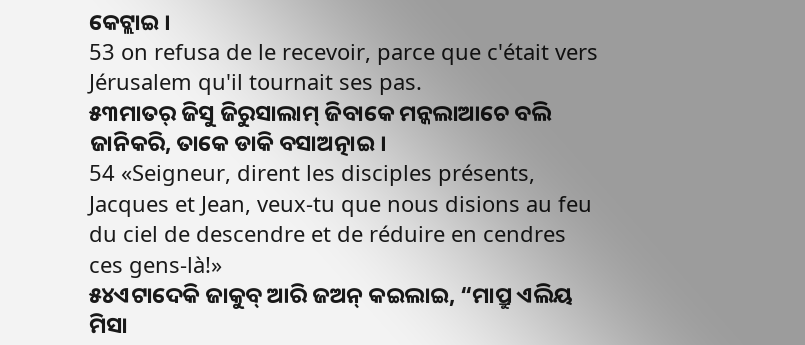କେଟ୍ଲାଇ ।
53 on refusa de le recevoir, parce que c'était vers Jérusalem qu'il tournait ses pas.
୫୩ମାତର୍ ଜିସୁ ଜିରୁସାଲାମ୍ ଜିବାକେ ମନ୍କଲାଆଚେ ବଲି ଜାନିକରି, ତାକେ ଡାକି ବସାଅତ୍ନାଇ ।
54 «Seigneur, dirent les disciples présents, Jacques et Jean, veux-tu que nous disions au feu du ciel de descendre et de réduire en cendres ces gens-là!»
୫୪ଏଟାଦେକି ଜାକୁବ୍ ଆରି ଜଅନ୍ କଇଲାଇ, “ମାପ୍ରୁ ଏଲିୟ ମିସା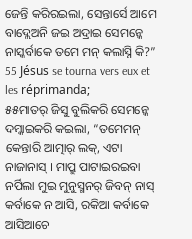ଜେନ୍ତି କରିରଇଲା, ସେନ୍ତାର୍ସେ ଆମେ ବାଦ୍ଲେଅନି ଜଇ ଅଦ୍ରାଇ ସେମନ୍କେ ନାସ୍କର୍ବାକେ ତମେ ମନ୍ କଲାସ୍ନି କି?”
55 Jésus se tourna vers eux et les réprimanda;
୫୫ମାତର୍ ଜିସୁ ବୁଲିକରି ସେମନ୍କେ ଦମ୍କାଇକରି କଇଲା, “ତମେମନ୍ କେନ୍ତାରି ଆତ୍ମାର୍ ଲକ୍, ଏଟା ନାଜାନାସ୍ । ମାପ୍ରୁ ପାଟାଇରଇବା ନର୍ପିଲା ମୁଇ ମୁନୁସ୍ମନର୍ ଜିବନ୍ ନାସ୍ କର୍ବାକେ ନ ଆସି, ରକିଆ କର୍ବାକେ ଆସିଆଚେ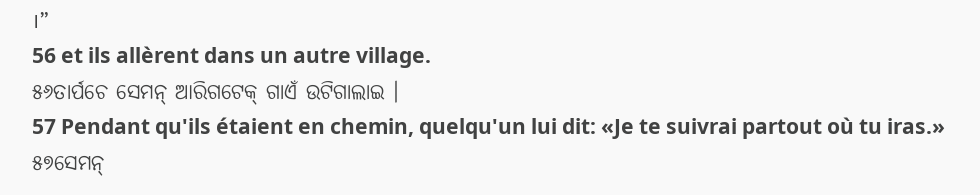।”
56 et ils allèrent dans un autre village.
୫୬ତାର୍ପଚେ ସେମନ୍ ଆରିଗଟେକ୍ ଗାଏଁ ଉଟିଗାଲାଇ ।
57 Pendant qu'ils étaient en chemin, quelqu'un lui dit: «Je te suivrai partout où tu iras.»
୫୭ସେମନ୍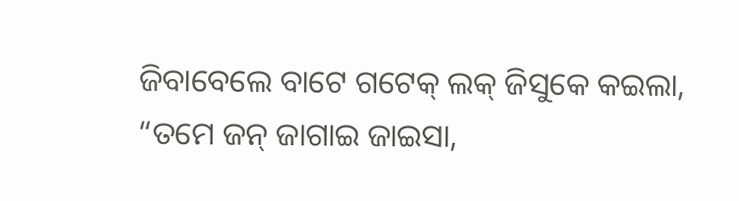ଜିବାବେଲେ ବାଟେ ଗଟେକ୍ ଲକ୍ ଜିସୁକେ କଇଲା, “ତମେ ଜନ୍ ଜାଗାଇ ଜାଇସା,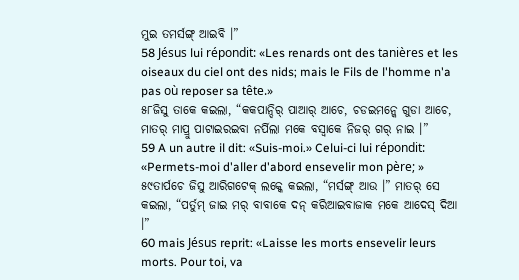ମୁଇ ତମର୍ସଙ୍ଗ୍ ଆଇବି ।”
58 Jésus lui répondit: «Les renards ont des tanières et les oiseaux du ciel ont des nids; mais le Fils de l'homme n'a pas où reposer sa tête.»
୫୮ଜିସୁ ତାକେ କଇଲା, “କକପାନ୍ଦିର୍ ପାଆର୍ ଆଚେ, ଚଡଇମନ୍କେ ଗୁଡା ଆଚେ, ମାତର୍ ମାପ୍ରୁ ପାଟାଇରଇବା ନର୍ପିଲା ମକେ ବସ୍ବାକେ ନିଜର୍ ଗର୍ ନାଇ ।”
59 A un autre il dit: «Suis-moi.» Celui-ci lui répondit: «Permets-moi d'aller d'abord ensevelir mon père; »
୫୯ତାର୍ପଚେ ଜିସୁ ଆରିଗଟେକ୍ ଲକ୍କେ କଇଲା, “ମର୍ସଙ୍ଗ୍ ଆଉ ।” ମାତର୍ ସେ କଇଲା, “ପର୍ତୁମ୍ ଜାଇ ମର୍ ବାବାକେ ଦନ୍ କରିଆଇବାଜାକ ମକେ ଆଦେସ୍ ଦିଆ ।”
60 mais Jésus reprit: «Laisse les morts ensevelir leurs morts. Pour toi, va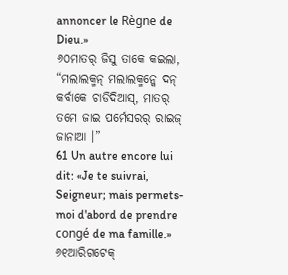annoncer le Règne de Dieu.»
୬୦ମାତର୍ ଜିସୁ ତାକେ କଇଲା, “ମଲାଲକ୍ମନ୍ ମଲାଲକ୍ମନ୍କେ ଦନ୍ କର୍ବାକେ ଚାଡିଦିଆସ୍, ମାତର୍ ତମେ ଜାଇ ପର୍ମେସରର୍ ରାଇଜ୍ ଜାନାଆ ।”
61 Un autre encore lui dit: «Je te suivrai, Seigneur; mais permets-moi d'abord de prendre congé de ma famille.»
୬୧ଆରିଗଟେକ୍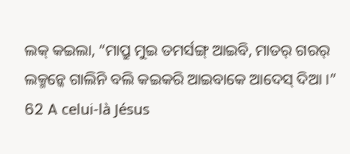ଲକ୍ କଇଲା, “ମାପ୍ରୁ ମୁଇ ତମର୍ସଙ୍ଗ୍ ଆଇବି, ମାତର୍ ଗରର୍ ଲକ୍ମନ୍କେ ଗାଲିନି ବଲି କଇକରି ଆଇବାକେ ଆଦେସ୍ ଦିଆ ।”
62 A celui-là Jésus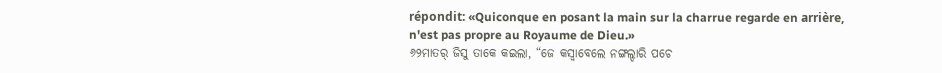répondit: «Quiconque en posant la main sur la charrue regarde en arrière, n'est pas propre au Royaume de Dieu.»
୬୨ମାତର୍ ଜିସୁ ତାକେ କଇଲା, “ଜେ କସ୍ବାବେଲେ ନଙ୍ଗଲ୍ଦାରି ପଚେ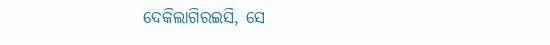ଦେକିଲାଗିରଇସି, ସେ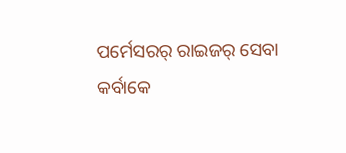ପର୍ମେସରର୍ ରାଇଜର୍ ସେବା କର୍ବାକେ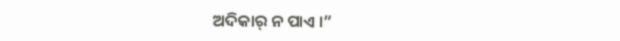ଅଦିକାର୍ ନ ପାଏ ।”